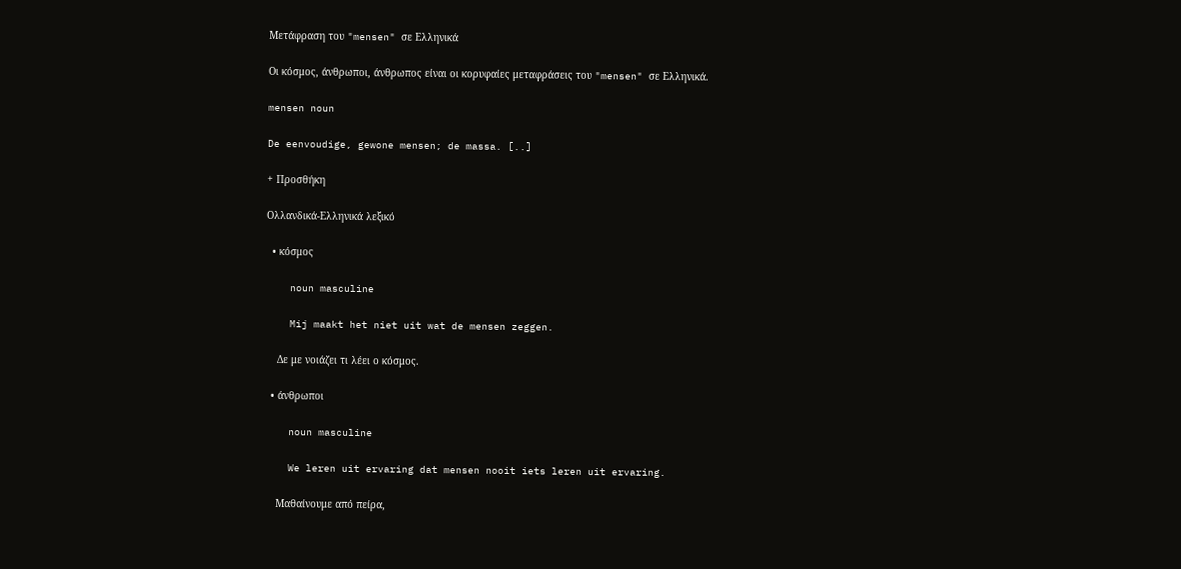Μετάφραση του "mensen" σε Ελληνικά

Οι κόσμος, άνθρωποι, άνθρωπος είναι οι κορυφαίες μεταφράσεις του "mensen" σε Ελληνικά.

mensen noun

De eenvoudige, gewone mensen; de massa. [..]

+ Προσθήκη

Ολλανδικά-Ελληνικά λεξικό

  • κόσμος

    noun masculine

    Mij maakt het niet uit wat de mensen zeggen.

    Δε με νοιάζει τι λέει ο κόσμος.

  • άνθρωποι

    noun masculine

    We leren uit ervaring dat mensen nooit iets leren uit ervaring.

    Μαθαίνουμε από πείρα,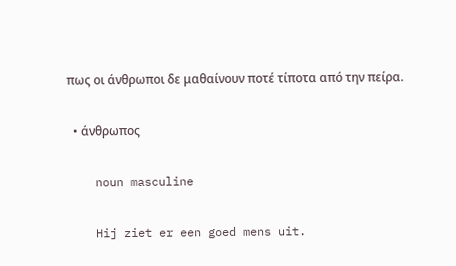πως οι άνθρωποι δε μαθαίνουν ποτέ τίποτα από την πείρα.

  • άνθρωπος

    noun masculine

    Hij ziet er een goed mens uit.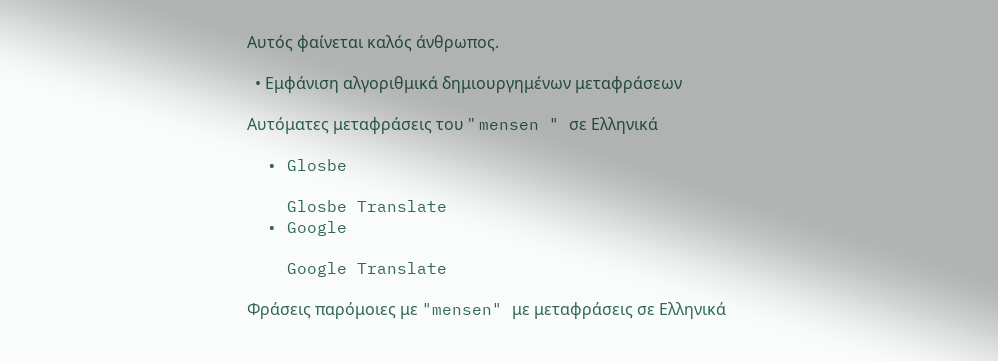Αυτός φαίνεται καλός άνθρωπος.

  • Εμφάνιση αλγοριθμικά δημιουργημένων μεταφράσεων

Αυτόματες μεταφράσεις του " mensen " σε Ελληνικά

  • Glosbe

    Glosbe Translate
  • Google

    Google Translate

Φράσεις παρόμοιες με "mensen" με μεταφράσεις σε Ελληνικά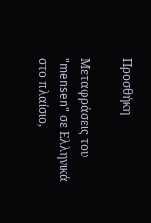Προσθήκη

Μεταφράσεις του "mensen" σε Ελληνικά στο πλαίσιο,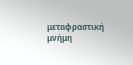μεταφραστική μνήμη